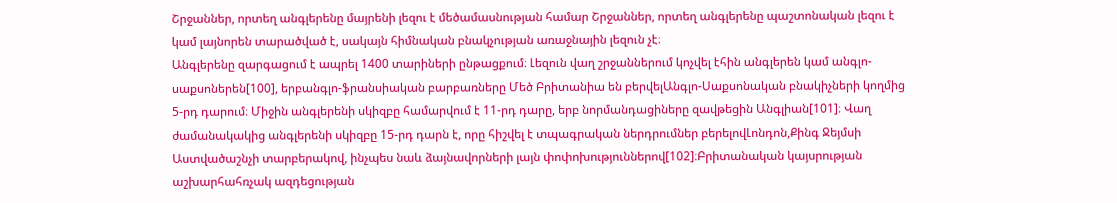Շրջաններ, որտեղ անգլերենը մայրենի լեզու է մեծամասնության համար Շրջաններ, որտեղ անգլերենը պաշտոնական լեզու է կամ լայնորեն տարածված է, սակայն հիմնական բնակչության առաջնային լեզուն չէ։
Անգլերենը զարգացում է ապրել 1400 տարիների ընթացքում։ Լեզուն վաղ շրջաններում կոչվել էհին անգլերեն կամ անգլո-սաքսոներեն[100], երբանգլո-ֆրանսիական բարբառները Մեծ Բրիտանիա են բերվելԱնգլո-Սաքսոնական բնակիչների կողմից 5-րդ դարում։ Միջին անգլերենի սկիզբը համարվում է 11-րդ դարը, երբ նորմանդացիները զավթեցին Անգլիան[101]։ Վաղ ժամանակակից անգլերենի սկիզբը 15-րդ դարն է, որը հիշվել է տպագրական ներդրումներ բերելովԼոնդոն,Քինգ Ջեյմսի Աստվածաշնչի տարբերակով, ինչպես նաև ձայնավորների լայն փոփոխություններով[102]։Բրիտանական կայսրության աշխարհահռչակ ազդեցության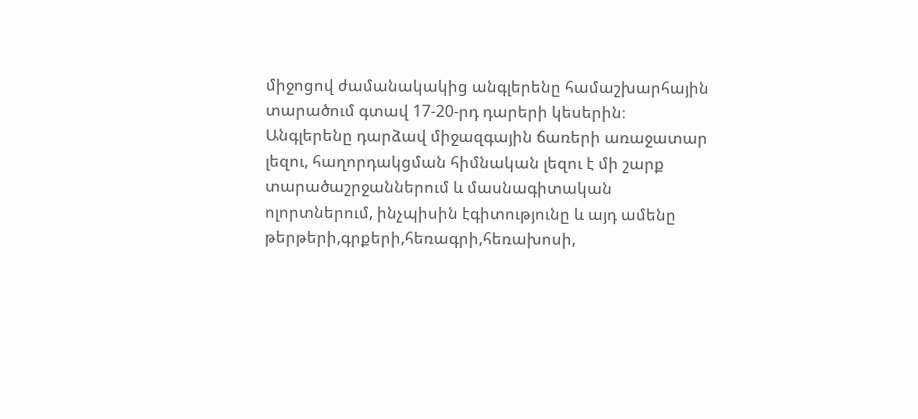միջոցով ժամանակակից անգլերենը համաշխարհային տարածում գտավ 17-20-րդ դարերի կեսերին։ Անգլերենը դարձավ միջազգային ճառերի առաջատար լեզու, հաղորդակցման հիմնական լեզու է մի շարք տարածաշրջաններում և մասնագիտական ոլորտներում, ինչպիսին էգիտությունը և այդ ամենը թերթերի,գրքերի,հեռագրի,հեռախոսի,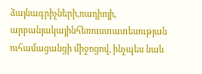ձայնագրիչների,ռադիոյի, արբանյակայինհեռուստատեսության ուհամացանցի միջոցով, ինչպես նաև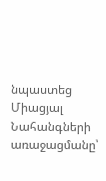նպաստեց Միացյալ Նահանգների առաջացմանը՝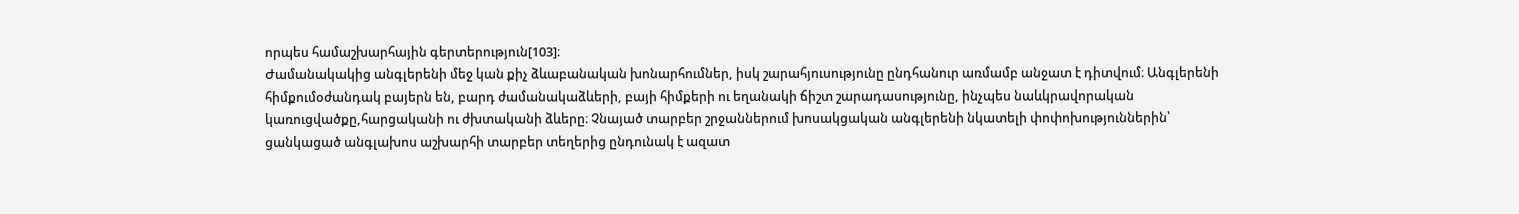որպես համաշխարհային գերտերություն[103]։
Ժամանակակից անգլերենի մեջ կան քիչ ձևաբանական խոնարհումներ, իսկ շարահյուսությունը ընդհանուր առմամբ անջատ է դիտվում։ Անգլերենի հիմքումօժանդակ բայերն են, բարդ ժամանակաձևերի, բայի հիմքերի ու եղանակի ճիշտ շարադասությունը, ինչպես նաևկրավորական կառուցվածքը,հարցականի ու ժխտականի ձևերը։ Չնայած տարբեր շրջաններում խոսակցական անգլերենի նկատելի փոփոխություններին՝ ցանկացած անգլախոս աշխարհի տարբեր տեղերից ընդունակ է ազատ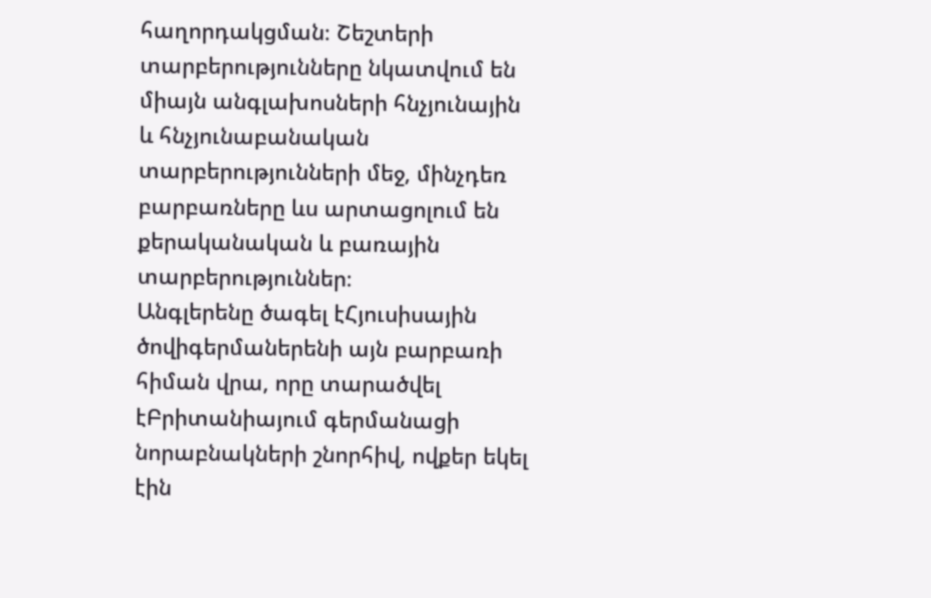հաղորդակցման։ Շեշտերի տարբերությունները նկատվում են միայն անգլախոսների հնչյունային և հնչյունաբանական տարբերությունների մեջ, մինչդեռ բարբառները ևս արտացոլում են քերականական և բառային տարբերություններ։
Անգլերենը ծագել էՀյուսիսային ծովիգերմաներենի այն բարբառի հիման վրա, որը տարածվել էԲրիտանիայում գերմանացի նորաբնակների շնորհիվ, ովքեր եկել էին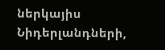ներկայիս Նիդերլանդների,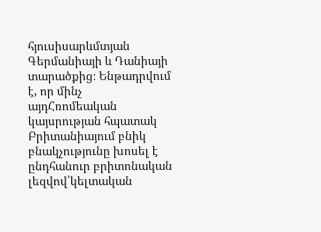հյուսիսարևմտյան Գերմանիայի և Դանիայի տարածքից։ Ենթադրվում է, որ մինչ այդՀռոմեական կայսրության հպատակ Բրիտանիայում բնիկ բնակչությունը խոսել է ընդհանուր բրիտոնական լեզվով՝կելտական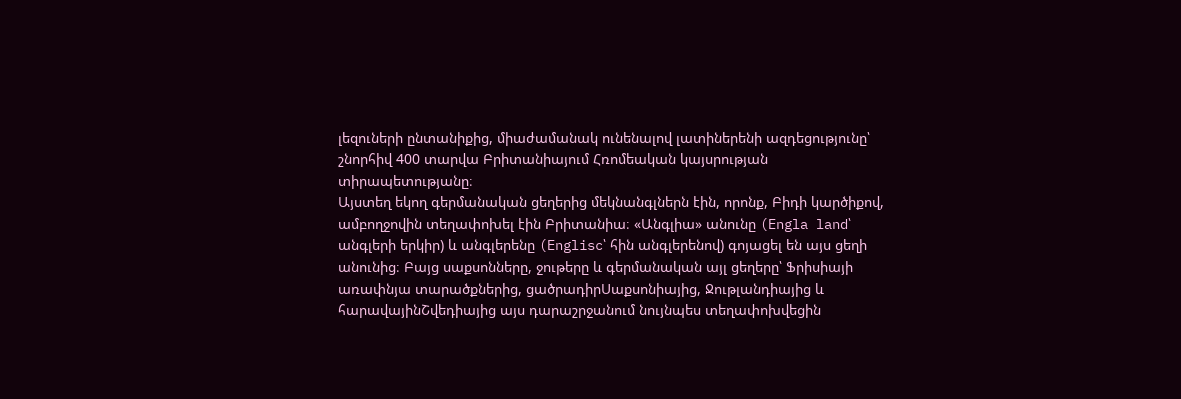լեզուների ընտանիքից, միաժամանակ ունենալով լատիներենի ազդեցությունը՝ շնորհիվ 400 տարվա Բրիտանիայում Հռոմեական կայսրության տիրապետությանը։
Այստեղ եկող գերմանական ցեղերից մեկնանգլներն էին, որոնք, Բիդի կարծիքով, ամբողջովին տեղափոխել էին Բրիտանիա։ «Անգլիա» անունը (Engla land՝ անգլերի երկիր) և անգլերենը (Englisc՝ հին անգլերենով) գոյացել են այս ցեղի անունից։ Բայց սաքսոնները, ջութերը և գերմանական այլ ցեղերը՝ Ֆրիսիայի առափնյա տարածքներից, ցածրադիրՍաքսոնիայից, Ջութլանդիայից և հարավայինՇվեդիայից այս դարաշրջանում նույնպես տեղափոխվեցին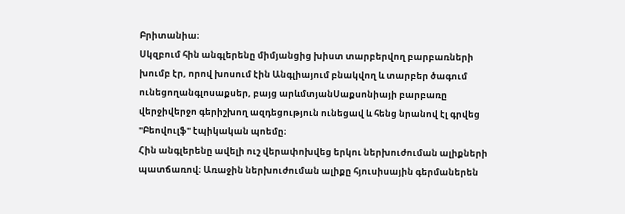Բրիտանիա։
Սկզբում հին անգլերենը միմյանցից խիստ տարբերվող բարբառների խումբ էր, որով խոսում էին Անգլիայում բնակվող և տարբեր ծագում ունեցողանգլոսաքսեր, բայց արևմտյանՍաքսոնիայի բարբառը վերջիվերջո գերիշխող ազդեցություն ունեցավ և հենց նրանով էլ գրվեց "Բեովուլֆ" էպիկական պոեմը։
Հին անգլերենը ավելի ուշ վերափոխվեց երկու ներխուժուման ալիքների պատճառով։ Առաջին ներխուժուման ալիքը հյուսիսային գերմաներեն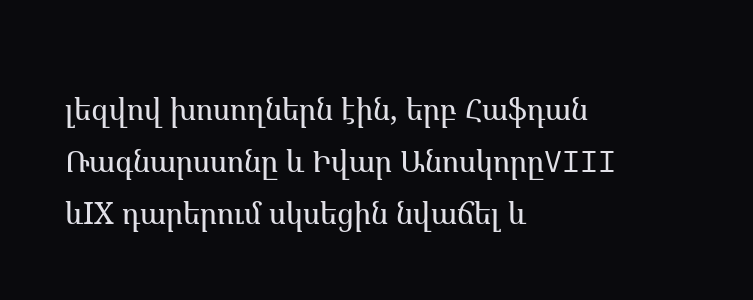լեզվով խոսողներն էին, երբ Հաֆդան Ռագնարսսոնը և Իվար ԱնոսկորըVIII ևIX դարերում սկսեցին նվաճել և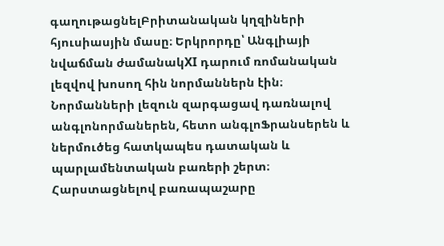գաղութացնելԲրիտանական կղզիների հյուսիասյին մասը։ Երկրորդը՝ Անգլիայի նվաճման ժամանակXI դարում ռոմանական լեզվով խոսող հին նորմաններն էին։ Նորմանների լեզուն զարգացավ դառնալով անգլոնորմաներեն, հետո անգլոՖրանսերեն և ներմուծեց հատկապես դատական և պարլամենտական բառերի շերտ։ Հարստացնելով բառապաշարը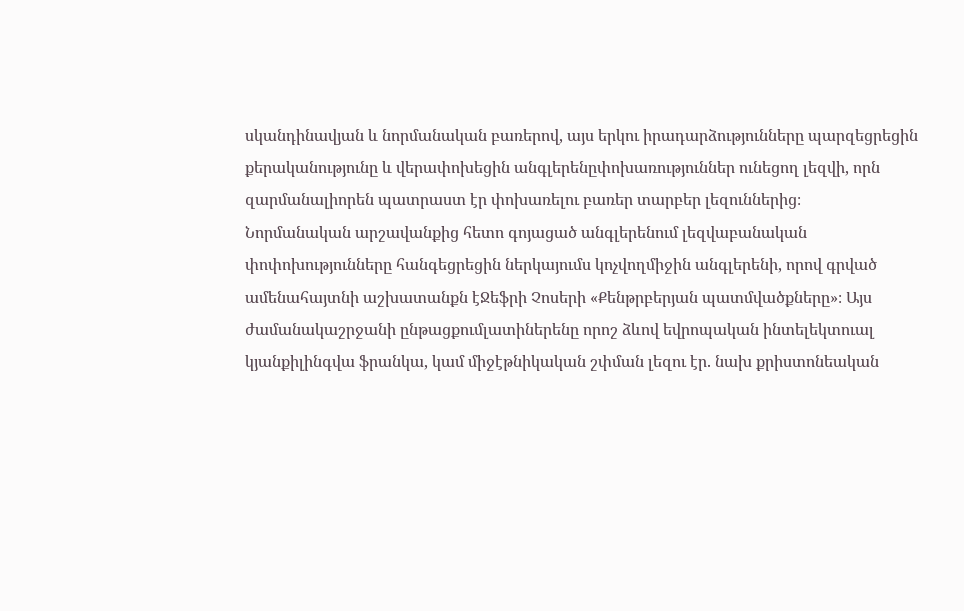սկանդինավյան և նորմանական բառերով, այս երկու իրադարձությունները պարզեցրեցին քերականությունը և վերափոխեցին անգլերենըփոխառություններ ունեցող լեզվի, որն զարմանալիորեն պատրաստ էր փոխառելու բառեր տարբեր լեզուններից։
Նորմանական արշավանքից հետո գոյացած անգլերենում լեզվաբանական փոփոխությունները հանգեցրեցին ներկայումս կոչվողմիջին անգլերենի, որով գրված ամենահայտնի աշխատանքն էՋեֆրի Չոսերի «Քենթրբերյան պատմվածքները»։ Այս ժամանակաշրջանի ընթացքումլատիներենը որոշ ձևով եվրոպական ինտելեկտուալ կյանքիլինգվա ֆրանկա, կամ միջէթնիկական շփման լեզու էր. նախ քրիստոնեական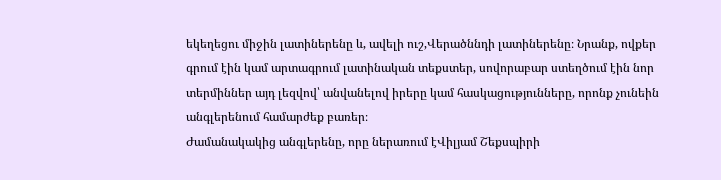եկեղեցու միջին լատիներենը և, ավելի ուշ,Վերածննդի լատիներենը։ Նրանք, ովքեր գրում էին կամ արտագրում լատինական տեքստեր, սովորաբար ստեղծում էին նոր տերմիններ այդ լեզվով՝ անվանելով իրերը կամ հասկացությունները, որոնք չունեին անգլերենում համարժեք բառեր։
Ժամանակակից անգլերենը, որը ներառում էՎիլյամ Շեքսպիրի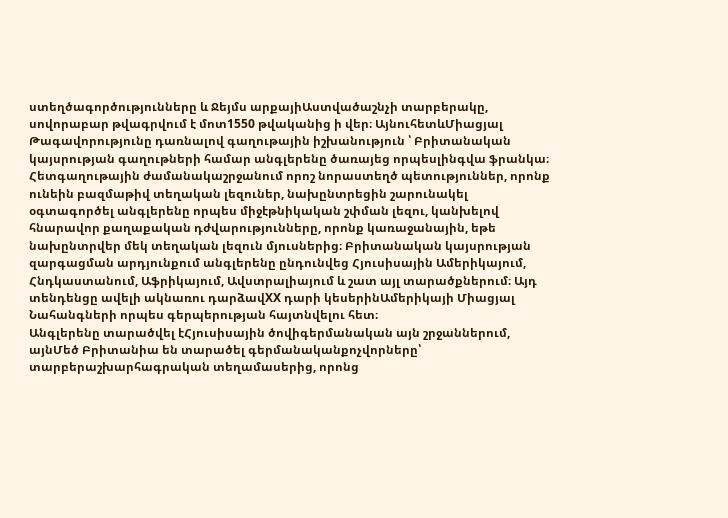ստեղծագործությունները և Ջեյմս արքայիԱստվածաշնչի տարբերակը, սովորաբար թվագրվում է մոտ1550 թվականից ի վեր։ ԱյնուհետևՄիացյալ Թագավորությունը դառնալով գաղութային իշխանություն ՝ Բրիտանական կայսրության գաղութների համար անգլերենը ծառայեց որպեսլինգվա ֆրանկա։ Հետգաղութային ժամանակաշրջանում որոշ նորաստեղծ պետություններ, որոնք ունեին բազմաթիվ տեղական լեզուներ, նախընտրեցին շարունակել օգտագործել անգլերենը որպես միջէթնիկական շփման լեզու, կանխելով հնարավոր քաղաքական դժվարությունները, որոնք կառաջանային, եթե նախընտրվեր մեկ տեղական լեզուն մյուսներից։ Բրիտանական կայսրության զարգացման արդյունքում անգլերենը ընդունվեց Հյուսիսային Ամերիկայում, Հնդկաստանում, Աֆրիկայում, Ավստրալիայում և շատ այլ տարածքներում։ Այդ տենդենցը ավելի ակնառու դարձավXX դարի կեսերինԱմերիկայի Միացյալ Նահանգների որպես գերպերության հայտնվելու հետ։
Անգլերենը տարածվել էՀյուսիսային ծովիգերմանական այն շրջաններում, այնՄեծ Բրիտանիա են տարածել գերմանականքոչվորները՝ տարբերաշխարհագրական տեղամասերից, որոնց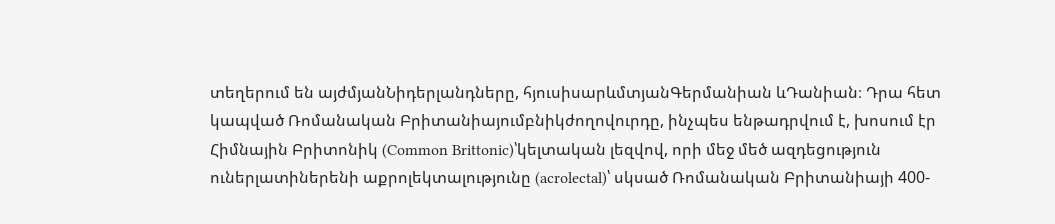տեղերում են այժմյանՆիդերլանդները, հյուսիսարևմտյանԳերմանիան ևԴանիան։ Դրա հետ կապված Ռոմանական Բրիտանիայումբնիկժողովուրդը, ինչպես ենթադրվում է, խոսում էր Հիմնային Բրիտոնիկ (Common Brittonic)՝կելտական լեզվով, որի մեջ մեծ ազդեցություն ուներլատիներենի աքրոլեկտալությունը (acrolectal)՝ սկսած Ռոմանական Բրիտանիայի 400-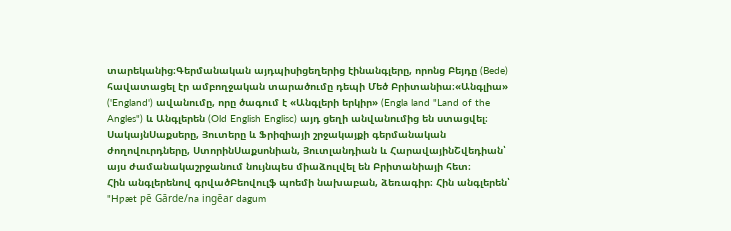տարեկանից։Գերմանական այդպիսիցեղերից էինանգլերը, որոնց Բեյդը (Bede) հավատացել էր ամբողջական տարածումը դեպի Մեծ Բրիտանիա։«Անգլիա» ('England') ավանումը, որը ծագում է «Անգլերի երկիր» (Engla land "Land of the Angles") և Անգլերեն (Old English Englisc) այդ ցեղի անվանումից են ստացվել։ ՍակայնՍաքսերը, Յուտերը և Ֆրիզիայի շրջակայքի գերմանական ժողովուրդները, ՍտորինՍաքսոնիան, Յուտլանդիան և ՀարավայինՇվեդիան՝ այս ժամանակաշրջանում նույնպես միաձուլվել են Բրիտանիայի հետ։
Հին անգլերենով գրվածԲեովուլֆ պոեմի նախաբան, ձեռագիր։ Հին անգլերեն՝ "Hƿæt ƿē Gārde/na ingēar dagum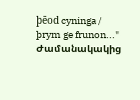þēod cyninga / þrym ge frunon..." Ժամանակակից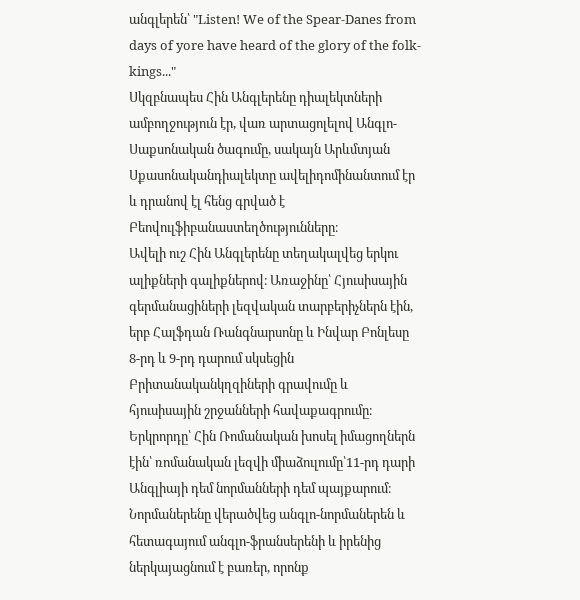անգլերեն՝ "Listen! We of the Spear-Danes from days of yore have heard of the glory of the folk-kings..."
Սկզբնապես Հին Անգլերենը դիալեկտների ամբողջություն էր, վառ արտացոլելով Անգլո-Սաքսոնական ծագումը, սակայն Արևմտյան Սքասոնականդիալեկտը ավելիդոմինանտում էր և դրանով էլ հենց գրված է Բեովուլֆիբանաստեղծությունները։
Ավելի ուշ Հին Անգլերենը տեղակալվեց երկու ալիքների գալիքներով։ Առաջինը՝ Հյուսիսային գերմանացիների լեզվական տարբերիչներն էին, երբ Հալֆդան Ռանգնարսոնը և Ինվար Բոնլեսը 8-րդ և 9-րդ դարում սկսեցին Բրիտանականկղզիների գրավումը և հյուսիսային շրջանների հավաքագրումը։
Երկրորդը՝ Հին Ռոմանական խոսել իմացողներն էին՝ ռոմանական լեզվի միաձուլումը՝11-րդ դարի Անգլիայի դեմ նորմանների դեմ պայքարում։ Նորմաներենը վերածվեց անգլո-նորմաներեն և հետագայում անգլո-ֆրանսերենի և իրենից ներկայացնում է բառեր, որոնք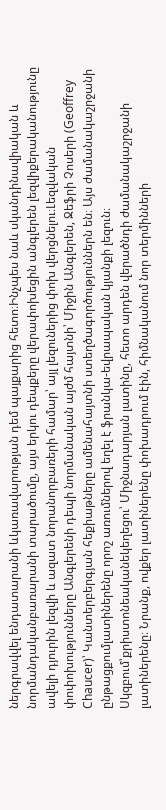ներգրավվել ենդատարանի ևկառավարության դեմ պայքարից հետո։Ինչպես նաև սկանդինավիական և նորմանդականբառարանի տարածումը, այս երկու դեպքերը վերափոխեցին անգլերեն լեզվիքերականությունը ավելի դյուրին լեզվի և ազատ նորանորբառերի համար՝ այլ լեզուներից փոխ վերցնելու։Լեզվական փոփոխությունները Անգլերենի դեպի նորմանական այժմ հայտնի՝ Միջին Անգլերեն, Ջեֆրի Չոսերի (Geoffrey Chaucer)՝ Կանտերբերգյան հեքիաթները ամենահայտնի ստեղծագործություններն են։ Այս ժամանակաշրջանի ընթացքումլատիներենը որոշ առումներով եղել է ֆրանկա-եվրապական կյանքի լեզուն։ Սկզբում՝քրիստոնեականեկեղեցու՝ Միջնադարյան լատինը, հետո արդեն վերածնդի ժամանակաշրջանի լատիներենը։ Նրանք, ովքեր լատիներենը փոխադրում էին, հիմնականում նոր տերմինների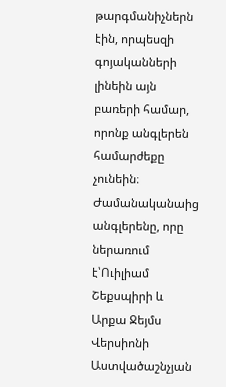թարգմանիչներն էին, որպեսզի գոյականների լինեին այն բառերի համար, որոնք անգլերեն համարժեքը չունեին։
Ժամանականաից անգլերենը, որը ներառում է՝Ուիլիամ Շեքսպիրի և Արքա Ջեյմս Վերսիոնի Աստվածաշնչյան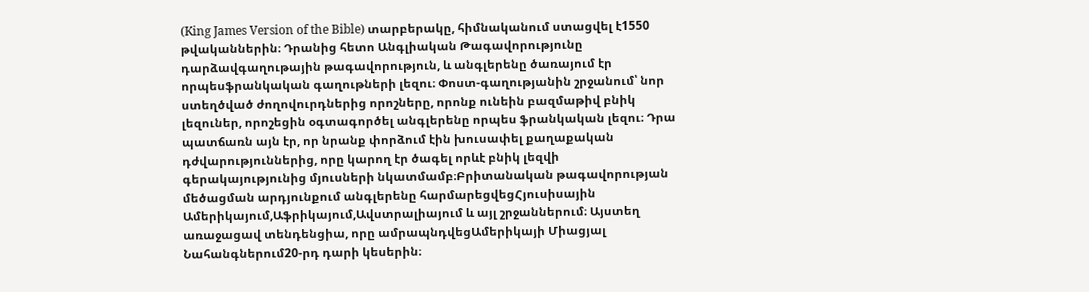(King James Version of the Bible) տարբերակը, հիմնականում ստացվել է1550 թվականներին։ Դրանից հետո Անգլիական Թագավորությունը դարձավգաղութային թագավորություն, և անգլերենը ծառայում էր որպեսֆրանկական գաղութների լեզու։ Փոստ-գաղությանին շրջանում՝ նոր ստեղծված ժողովուրդներից որոշները, որոնք ունեին բազմաթիվ բնիկ լեզուներ, որոշեցին օգտագործել անգլերենը որպես ֆրանկական լեզու։ Դրա պատճառն այն էր, որ նրանք փորձում էին խուսափել քաղաքական դժվարություններից, որը կարող էր ծագել որևէ բնիկ լեզվի գերակայությունից մյուսների նկատմամբ։Բրիտանական թագավորության մեծացման արդյունքում անգլերենը հարմարեցվեցՀյուսիսային Ամերիկայում,Աֆրիկայում,Ավստրալիայում և այլ շրջաններում։ Այստեղ առաջացավ տենդենցիա, որը ամրապնդվեցԱմերիկայի Միացյալ Նահանգներում20-րդ դարի կեսերին։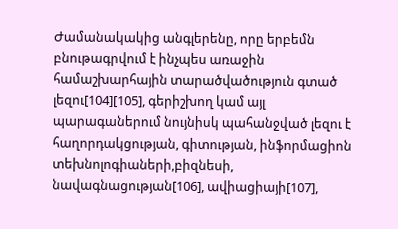Ժամանակակից անգլերենը, որը երբեմն բնութագրվում է ինչպես առաջին համաշխարհային տարածվածություն գտած լեզու[104][105], գերիշխող կամ այլ պարագաներում նույնիսկ պահանջված լեզու է հաղորդակցության, գիտության, ինֆորմացիոն տեխնոլոգիաների,բիզնեսի, նավագնացության[106], ավիացիայի[107],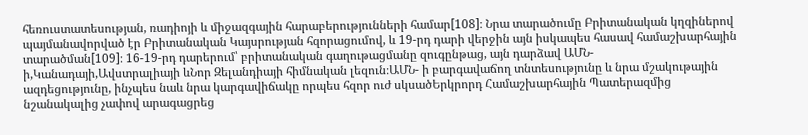հեռուստատեսության, ռադիոյի և միջազգային հարաբերությունների համար[108]։ Նրա տարածումը Բրիտանական կղզիներով պայմանավորված էր Բրիտանական Կայսրության հզորացումով, և 19-րդ դարի վերջին այն իսկապես հասավ համաշխարհային տարածման[109]։ 16-19-րդ դարերում՝ բրիտանական գաղութացմանը զուգընթաց, այն դարձավ ԱՄՆ-ի,Կանադայի,Ավստրալիայի ևՆոր Զելանդիայի հիմնական լեզուն։ԱՄՆ- ի բարգավաճող տնտեսությունը և նրա մշակութային ազդեցությունը, ինչպես նաև նրա կարգավիճակը որպես հզոր ուժ սկսածԵրկրորդ Համաշխարհային Պատերազմից նշանակալից չափով արագացրեց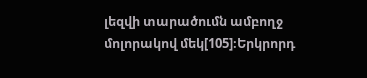լեզվի տարածումն ամբողջ մոլորակով մեկ[105]։Երկրորդ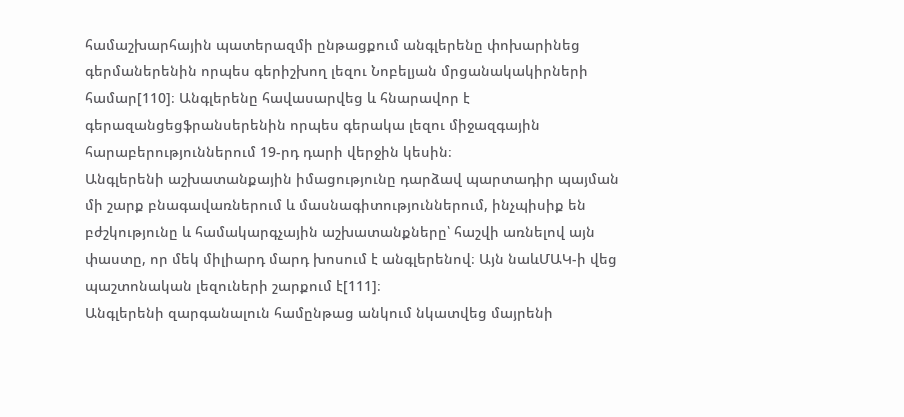համաշխարհային պատերազմի ընթացքում անգլերենը փոխարինեց գերմաներենին որպես գերիշխող լեզու Նոբելյան մրցանակակիրների համար[110]։ Անգլերենը հավասարվեց և հնարավոր է գերազանցեցֆրանսերենին որպես գերակա լեզու միջազգային հարաբերություններում 19-րդ դարի վերջին կեսին։
Անգլերենի աշխատանքային իմացությունը դարձավ պարտադիր պայման մի շարք բնագավառներում և մասնագիտություններում, ինչպիսիք են բժշկությունը և համակարգչային աշխատանքները՝ հաշվի առնելով այն փաստը, որ մեկ միլիարդ մարդ խոսում է անգլերենով։ Այն նաևՄԱԿ-ի վեց պաշտոնական լեզուների շարքում է[111]։
Անգլերենի զարգանալուն համընթաց անկում նկատվեց մայրենի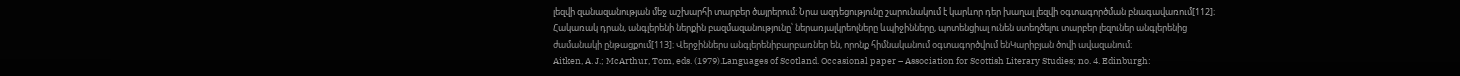լեզվի զանազանության մեջ աշխարհի տարբեր ծայրերում։ Նրա ազդեցությունը շարունակում է կարևոր դեր խաղալ լեզվի օգտագործման բնագավառում[112]։ Հակառակ դրան, անգլերենի ներքին բազմազանությունը՝ ներառյալկրեոլները ևպիջինները, պոտենցիալ ունեն ստեղծելու տարբեր լեզուներ անգլերենից ժամանակի ընթացքում[113]։ Վերջիններս անգլերենիբարբառներ են, որոնք հիմնականում օգտագործվում ենԿարիբյան ծովի ավազանում։
Aitken, A. J.; McArthur, Tom, eds. (1979).Languages of Scotland. Occasional paper – Association for Scottish Literary Studies; no. 4. Edinburgh: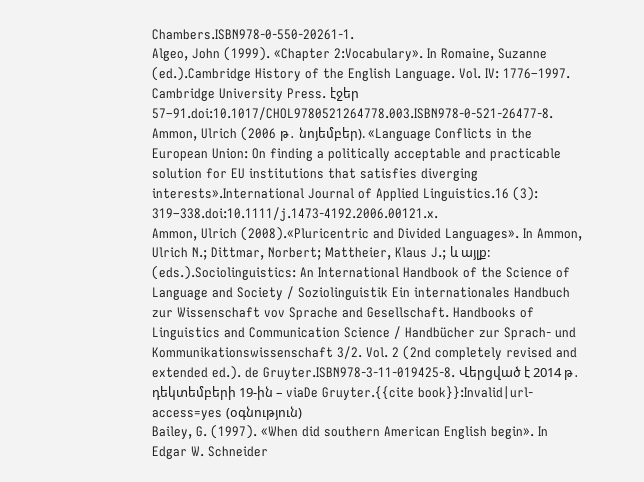Chambers.ISBN978-0-550-20261-1.
Algeo, John (1999). «Chapter 2:Vocabulary». In Romaine, Suzanne (ed.).Cambridge History of the English Language. Vol. IV: 1776–1997. Cambridge University Press. էջեր 57–91.doi:10.1017/CHOL9780521264778.003.ISBN978-0-521-26477-8.
Ammon, Ulrich (2006 թ․ նոյեմբեր). «Language Conflicts in the European Union: On finding a politically acceptable and practicable solution for EU institutions that satisfies diverging interests».International Journal of Applied Linguistics.16 (3): 319–338.doi:10.1111/j.1473-4192.2006.00121.x.
Ammon, Ulrich (2008).«Pluricentric and Divided Languages». In Ammon, Ulrich N.; Dittmar, Norbert; Mattheier, Klaus J.; և այլք: (eds.).Sociolinguistics: An International Handbook of the Science of Language and Society / Soziolinguistik Ein internationales Handbuch zur Wissenschaft vov Sprache and Gesellschaft. Handbooks of Linguistics and Communication Science / Handbücher zur Sprach- und Kommunikationswissenschaft 3/2. Vol. 2 (2nd completely revised and extended ed.). de Gruyter.ISBN978-3-11-019425-8. Վերցված է 2014 թ․ դեկտեմբերի 19-ին – viaDe Gruyter.{{cite book}}:Invalid|url-access=yes (օգնություն)
Bailey, G. (1997). «When did southern American English begin». In Edgar W. Schneider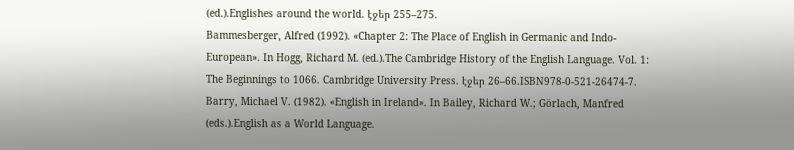(ed.).Englishes around the world. էջեր 255–275.
Bammesberger, Alfred (1992). «Chapter 2: The Place of English in Germanic and Indo-European». In Hogg, Richard M. (ed.).The Cambridge History of the English Language. Vol. 1: The Beginnings to 1066. Cambridge University Press. էջեր 26–66.ISBN978-0-521-26474-7.
Barry, Michael V. (1982). «English in Ireland». In Bailey, Richard W.; Görlach, Manfred (eds.).English as a World Language.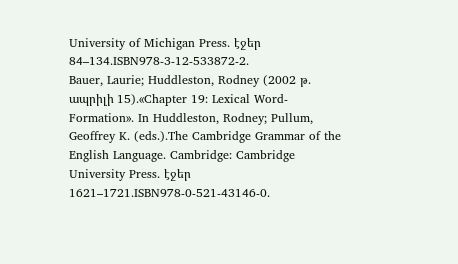University of Michigan Press. էջեր 84–134.ISBN978-3-12-533872-2.
Bauer, Laurie; Huddleston, Rodney (2002 թ․ ապրիլի 15).«Chapter 19: Lexical Word-Formation». In Huddleston, Rodney; Pullum, Geoffrey K. (eds.).The Cambridge Grammar of the English Language. Cambridge: Cambridge University Press. էջեր 1621–1721.ISBN978-0-521-43146-0.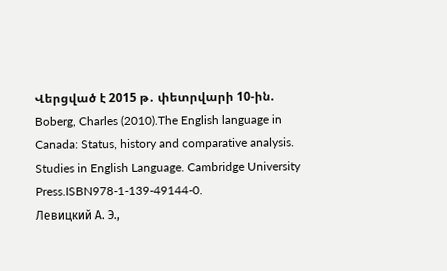Վերցված է 2015 թ․ փետրվարի 10-ին.
Boberg, Charles (2010).The English language in Canada: Status, history and comparative analysis. Studies in English Language. Cambridge University Press.ISBN978-1-139-49144-0.
Левицкий А. Э.,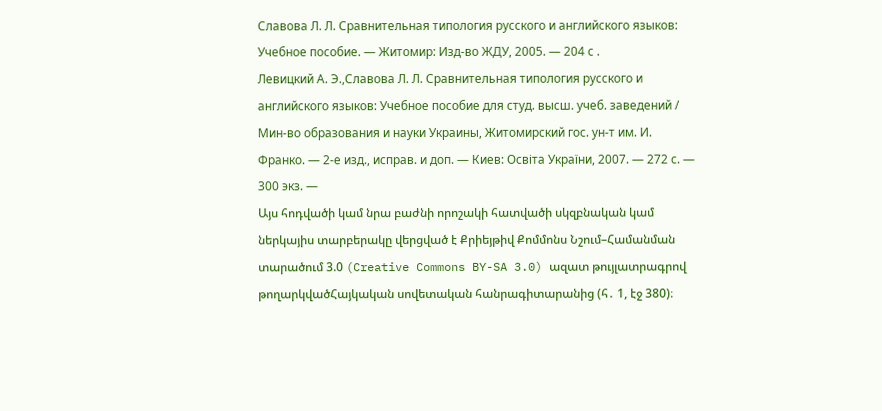Славова Л. Л. Сравнительная типология русского и английского языков: Учебное пособие. — Житомир: Изд-во ЖДУ, 2005. — 204 с .
Левицкий А. Э.,Славова Л. Л. Сравнительная типология русского и английского языков: Учебное пособие для студ. высш. учеб. заведений / Мин-во образования и науки Украины, Житомирский гос. ун-т им. И. Франко. — 2-е изд., исправ. и доп. — Киев: Освіта України, 2007. — 272 с. — 300 экз. —
Այս հոդվածի կամ նրա բաժնի որոշակի հատվածի սկզբնական կամ ներկայիս տարբերակը վերցված է Քրիեյթիվ Քոմմոնս Նշում–Համանման տարածում 3.0 (Creative Commons BY-SA 3.0) ազատ թույլատրագրով թողարկվածՀայկական սովետական հանրագիտարանից (հ․ 1, էջ 380)։